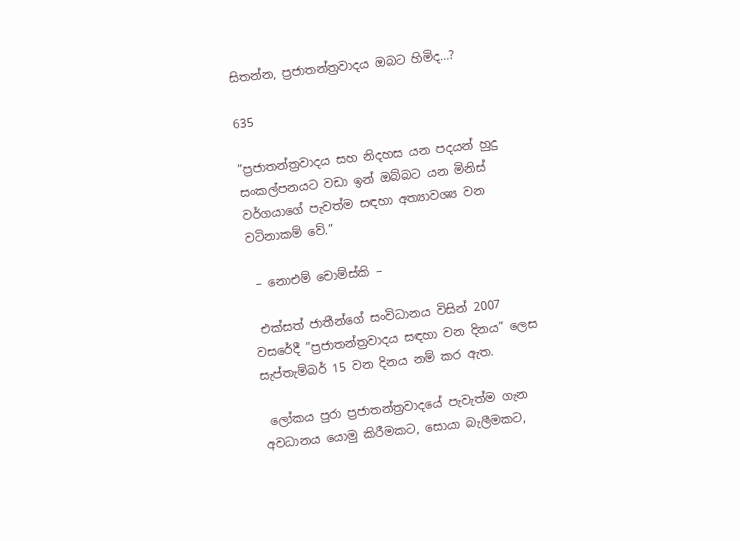සිතන්න, ප්‍රජාතන්ත්‍රවාදය ඔබට හිමිද…?

635

”ප්‍රජාතන්ත්‍රවාදය සහ නිදහස යන පදයන් හුදු සංකල්පනයට වඩා ඉන් ඔබ්බට යන මිනිස් වර්ගයාගේ පැවත්ම සඳහා අත්‍යාවශ්‍ය වන වටිනාකම් වේ.”

 – නොඑම් චොම්ස්කි –

 එක්සත් ජාතීන්ගේ සංවිධානය විසින් 2007 වසරේදී ”ප්‍රජාතන්ත්‍රවාදය සඳහා වන දිනය” ලෙස සැප්තැම්බර් 15 වන දිනය නම් කර ඇත.

 ලෝකය පුරා ප්‍රජාතන්ත්‍රවාදයේ පැවැත්ම ගැන අවධානය යොමු කිරීමකට, සොයා බැලීමකට,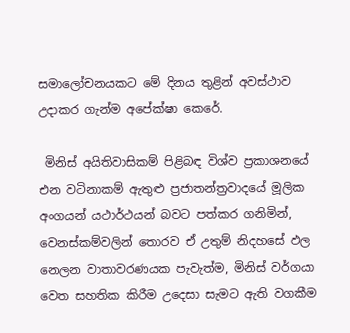සමාලෝචනයකට මේ දිනය තුළින් අවස්ථාව උදාකර ගැන්ම අපේක්ෂා කෙරේ.

 මිනිස් අයිතිවාසිකම් පිළිබඳ විශ්ව ප්‍රකාශනයේ එන වටිනාකම් ඇතුළු ප්‍රජාතන්ත්‍රවාදයේ මූලික අංගයන් යථාර්ථයන් බවට පත්කර ගනිමින්, වෙනස්කම්වලින් තොරව ඒ උතුම් නිදහසේ ඵල නෙලන වාතාවරණයක පැවැත්ම, මිනිස් වර්ගයා වෙත සහතික කිරීම උදෙසා සැමට ඇති වගකීම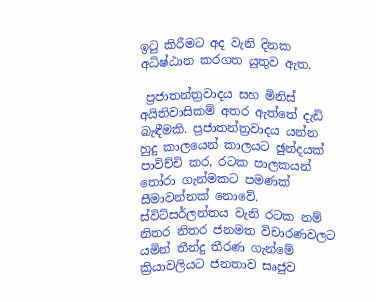ඉටු කිරීමට අද වැනි දිනක අධිෂ්ඨාන කරගත යුතුව ඇත.

 ප්‍රජාතන්ත්‍රවාදය සහ මිනිස් අයිතිවාසිකම් අතර ඇත්තේ දැඩි බැඳීමකි. ප්‍රජාතන්ත්‍රවාදය යන්න හුදු කාලයෙන් කාලයට ඡුන්දයක් පාවිච්චි කර, රටක පාලකයන් තෝරා ගැන්මකට පමණක් සීමාවන්නක් නොවේ. ස්විට්සර්ලන්තය වැනි රටක නම් නිතර නිතර ජනමත විචාරණවලට යමින් තීන්දු තීරණ ගැන්මේ ක්‍රියාවලියට ජනතාව සෘජුව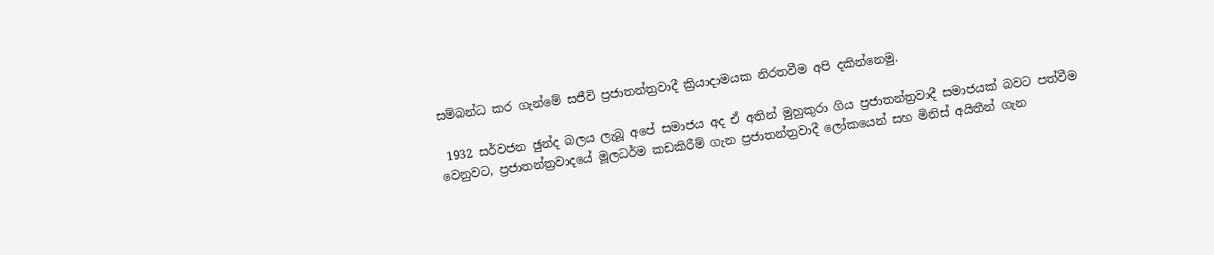සම්බන්ධ කර ගැන්මේ සජීවි ප්‍රජාතන්ත්‍රවාදී ක්‍රියාදාමයක නිරතවීම අපි දකින්නෙමු.

 1932 සර්වජන ඡුන්ද බලය ලැබූ අපේ සමාජය අද ඒ අතින් මුහුකුරා ගිය ප්‍රජාතන්ත්‍රවාදී සමාජයක් බවට පත්වීම වෙනුවට, ප්‍රජාතන්ත්‍රවාදයේ මූලධර්ම කඩකිරීම් ගැන ප්‍රජාතන්ත්‍රවාදී ලෝකයෙන් සහ මිනිස් අයිතීන් ගැන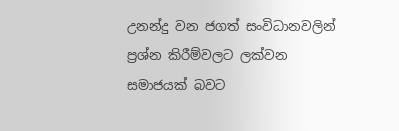උනන්දු වන ජගත් සංවිධානවලින් ප්‍රශ්න කිරීම්වලට ලක්වන සමාජයක් බවට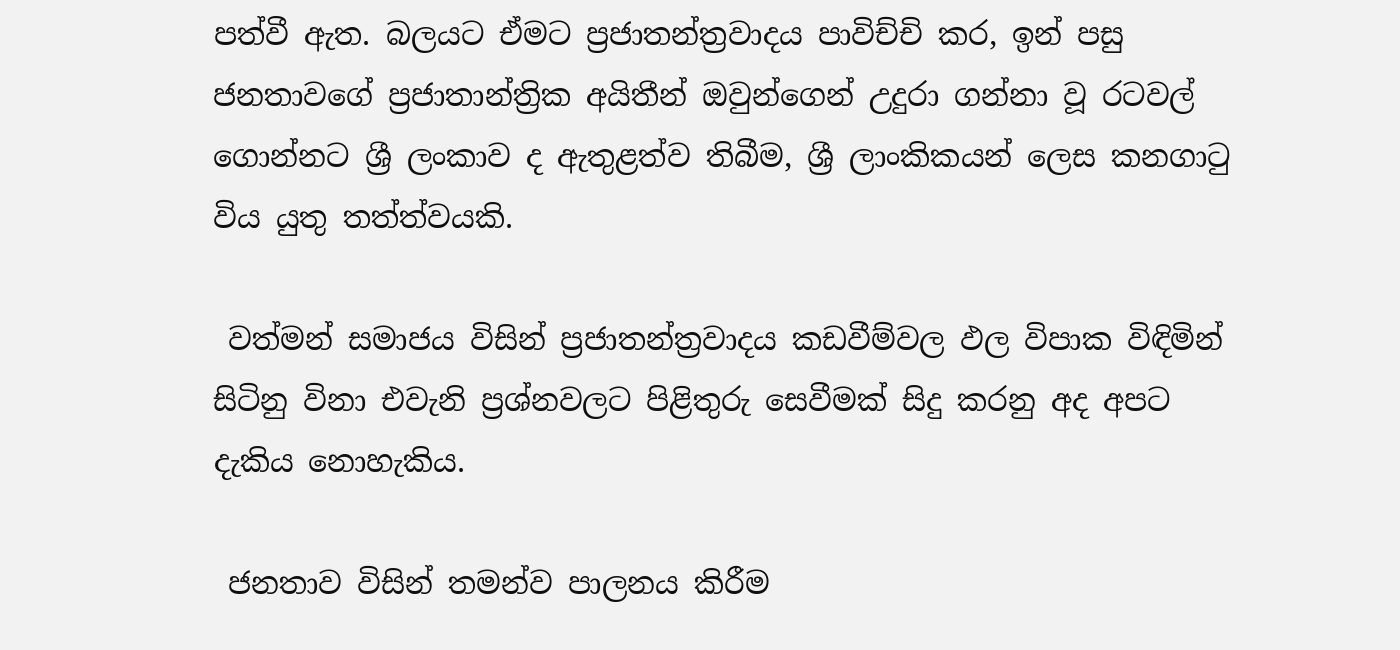පත්වී ඇත. බලයට ඒමට ප්‍රජාතන්ත්‍රවාදය පාවිච්චි කර, ඉන් පසු ජනතාවගේ ප්‍රජාතාන්ත්‍රික අයිතීන් ඔවුන්ගෙන් උදුරා ගන්නා වූ රටවල් ගොන්නට ශ්‍රී ලංකාව ද ඇතුළත්ව තිබීම, ශ්‍රී ලාංකිකයන් ලෙස කනගාටු විය යුතු තත්ත්වයකි.

 වත්මන් සමාජය විසින් ප්‍රජාතන්ත්‍රවාදය කඩවීම්වල ඵල විපාක විඳිමින් සිටිනු විනා එවැනි ප්‍රශ්නවලට පිළිතුරු සෙවීමක් සිදු කරනු අද අපට දැකිය නොහැකිය.

 ජනතාව විසින් තමන්ව පාලනය කිරීම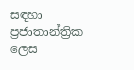සඳහා ප්‍රජාතාන්ත්‍රික ලෙස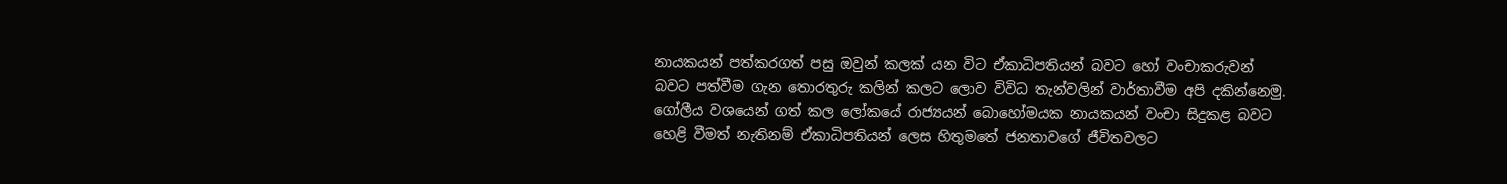නායකයන් පත්කරගත් පසු ඔවුන් කලක් යන විට ඒකාධිපතියන් බවට හෝ වංචාකරුවන් බවට පත්වීම ගැන තොරතුරු කලින් කලට ලොව විවිධ තැන්වලින් වාර්තාවීම අපි දකින්නෙමු. ගෝලීය වශයෙන් ගත් කල ලෝකයේ රාජ්‍යයන් බොහෝමයක නායකයන් වංචා සිදුකළ බවට හෙළි වීමත් නැතිනම් ඒකාධිපතියන් ලෙස හිතුමතේ ජනතාවගේ ජීවිතවලට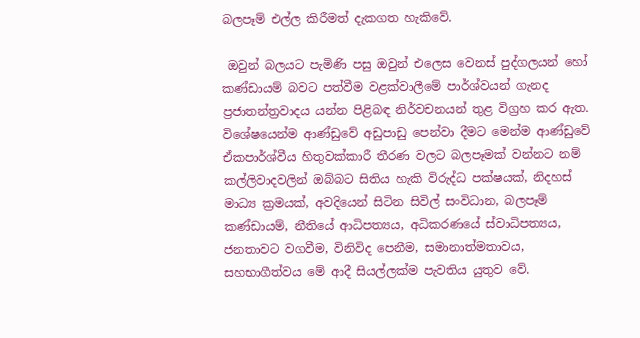බලපෑම් එල්ල කිරීමත් දැකගත හැකිවේ.

 ඔවුන් බලයට පැමිණි පසු ඔවුන් එලෙස වෙනස් පුද්ගලයන් හෝ කණ්ඩායම් බවට පත්වීම වළක්වාලීමේ පාර්ශ්වයන් ගැනද ප්‍රජාතන්ත්‍රවාදය යන්න පිළිබඳ නිර්වචනයන් තුළ විග්‍රහ කර ඇත. විශේෂයෙන්ම ආණ්ඩුවේ අඩුපාඩු පෙන්වා දීමට මෙන්ම ආණ්ඩුවේ ඒකපාර්ශ්වීය හිතුවක්කාරී තීරණ වලට බලපෑමක් වන්නට නම් කල්ලිවාදවලින් ඔබ්බට සිතිය හැකි විරුද්ධ පක්ෂයක්, නිදහස් මාධ්‍ය ක්‍රමයක්, අවදියෙන් සිටින සිවිල් සංවිධාන, බලපෑම් කණ්ඩායම්, නීතියේ ආධිපත්‍යය, අධිකරණයේ ස්වාධිපත්‍යය, ජනතාවට වගවීම, විනිවිද පෙනීම, සමානාත්මතාවය, සහභාගීත්වය මේ ආදී සියල්ලක්ම පැවතිය යුතුව වේ.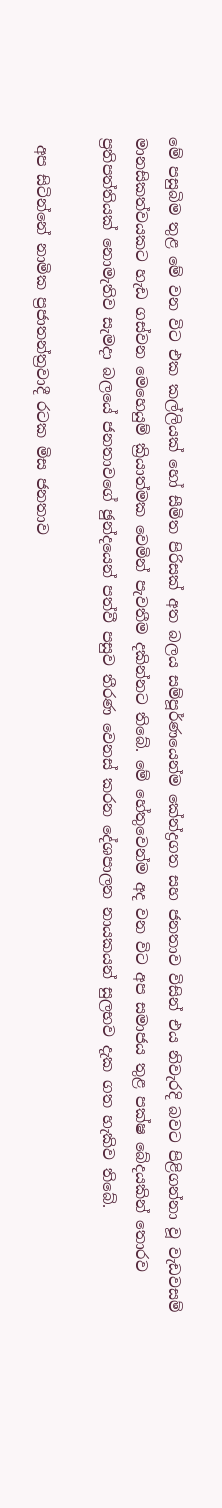මේ පසුබිම තුළ මේ වන විට එක කල්ලියක් හෝ සීමිත පිරිසක් අත බලය සම්පූර්ණයෙන්ම කේන්ද්‍රගත සහ ජනතාව විසින් එය නිවැරදි බවට පිළිගන්නා වූ වැඩවසම් මානසිකත්වයකට හැඩ ගස්වන මෙහෙයුම් ක්‍රියාත්මක වෙමින් පැවතීම දකින්නට තිබේ. මේ හේතුවෙන්ම අද වන විට අප සමාජය තුළ පක්ෂ බේදයකින් තොරව ප්‍රතිපත්තියක් නොමැතිව සැමදා බලයේ ජනතාවගේ ඡුන්දයෙන් පත්වී පසුව තීරණ වෙනස් කරන දේශපාලන නායකයන් සුලභව දැක ගත හැකිව තිබේ.

 අප සිටින්නේ නාමික ප්‍රජාතන්ත්‍රවාදී රටක මිස ජනතාව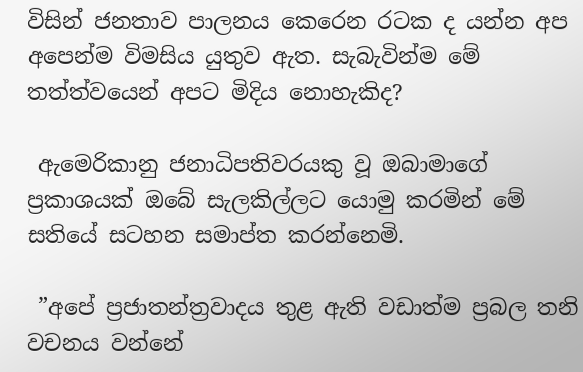විසින් ජනතාව පාලනය කෙරෙන රටක ද යන්න අප අපෙන්ම විමසිය යුතුව ඇත. සැබැවින්ම මේ තත්ත්වයෙන් අපට මිදිය නොහැකිද?

 ඇමෙරිකානු ජනාධිපතිවරයකු වූ ඔබාමාගේ ප්‍රකාශයක් ඔබේ සැලකිල්ලට යොමු කරමින් මේ සතියේ සටහන සමාප්ත කරන්නෙමි.

 ”අපේ ප්‍රජාතන්ත්‍රවාදය තුළ ඇති වඩාත්ම ප්‍රබල තනි වචනය වන්නේ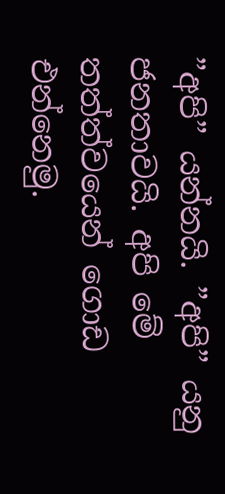”අපි” යන්නයි. ”අපි” යනු ජනතාවයි. අපි මේ තත්ත්වයෙන් ගොඩ එන්නෙමු.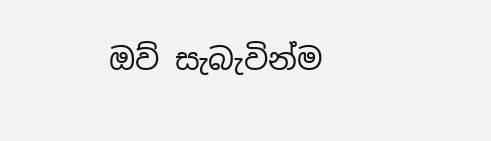ඔව් සැබැවින්ම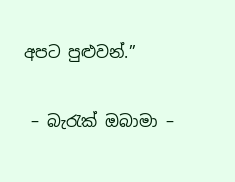අපට පුළුවන්.”

 – බැරැක් ඔබාමා –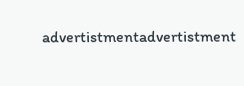advertistmentadvertistment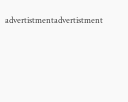advertistmentadvertistment